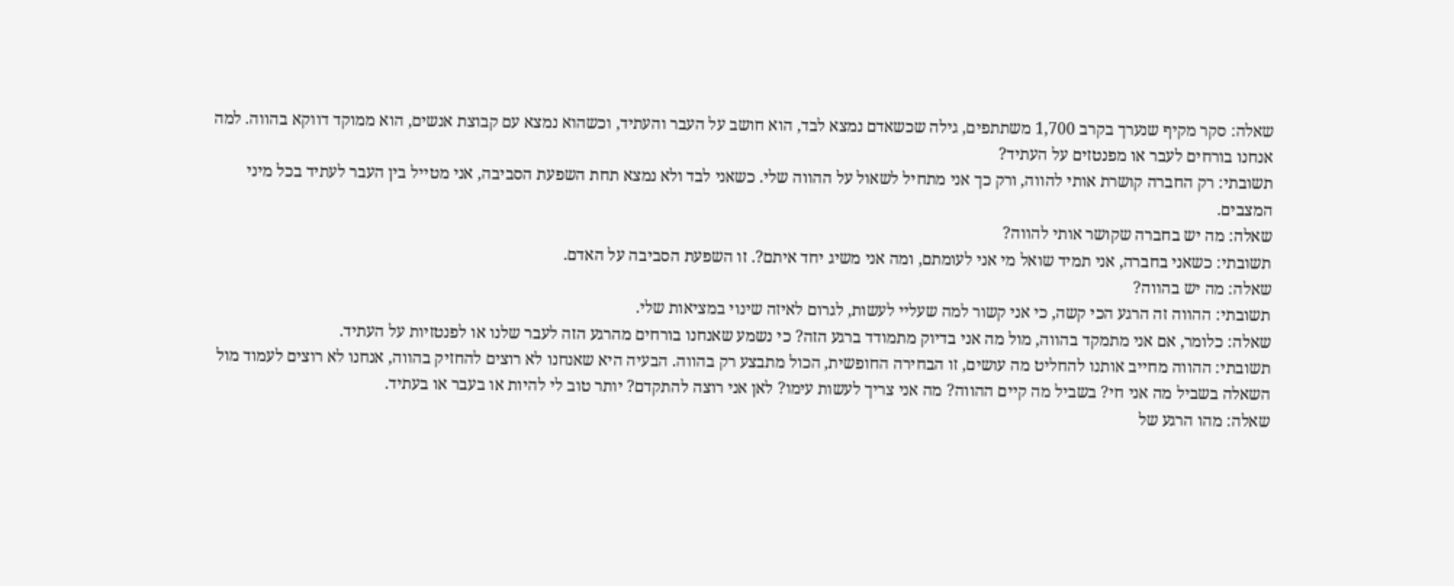שאלה: סקר מקיף שנערך בקרב 1,700 משתתפים, גילה שכשאדם נמצא לבד, הוא חושב על העבר והעתיד, וכשהוא נמצא עם קבוצת אנשים, הוא ממוקד דווקא בהווה. למה אנחנו בורחים לעבר או מפנטזים על העתיד?
תשובתי: רק החברה קושרת אותי להווה, ורק כך אני מתחיל לשאול על ההווה שלי. כשאני לבד ולא נמצא תחת השפעת הסביבה, אני מטייל בין העבר לעתיד בכל מיני המצבים.
שאלה: מה יש בחברה שקושר אותי להווה?
תשובתי: כשאני בחברה, אני תמיד שואל מי אני לעומתם, ומה אני משיג יחד איתם?. זו השפעת הסביבה על האדם.
שאלה: מה יש בהווה?
תשובתי: ההווה זה הרגע הכי קשה, כי אני קשור למה שעליי לעשות, לגרום לאיזה שינוי במציאות שלי.
שאלה: כלומר, אם אני מתמקד בהווה, מול מה אני בדיוק מתמודד ברגע הזה? כי נשמע שאנחנו בורחים מהרגע הזה לעבר שלנו או לפנטזיות על העתיד.
תשובתי: ההווה מחייב אותנו להחליט מה עושים, זו הבחירה החופשית, הכול מתבצע רק בהווה. הבעיה היא שאנחנו לא רוצים להחזיק בהווה, אנחנו לא רוצים לעמוד מול השאלה בשביל מה אני חי? בשביל מה קיים ההווה? מה אני צריך לעשות עימו? לאן אני רוצה להתקדם? יותר טוב לי להיות או בעבר או בעתיד.
שאלה: מהו הרגע של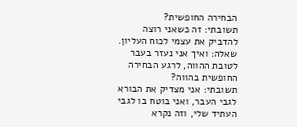הבחירה החופשית?
תשובתי: זה כשאני רוצה להדביק את עצמי לכוח העליון.
שאלה: ואיך אני נעזר בעבר לטובת ההווה, לרגע הבחירה החופשית בהווה?
תשובתי: אני מצדיק את הבורא לגבי העבר, ואני בוטח בו לגבי העתיד שלי, וזה נקרא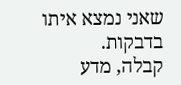שאני נמצא איתו בדבקות.
קבלה, מדע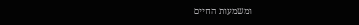ומשמעות החיים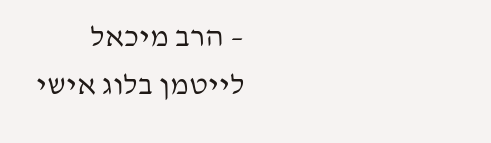– הרב מיכאל לייטמן בלוג אישי